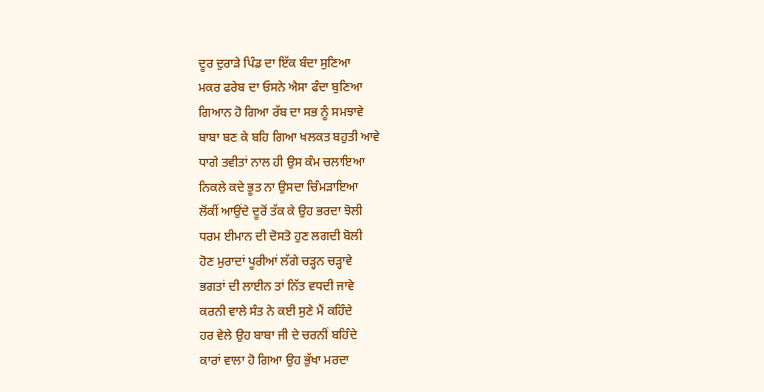ਦੂਰ ਦੁਰਾੜੇ ਪਿੰਡ ਦਾ ਇੱਕ ਬੰਦਾ ਸੁਣਿਆ
ਮਕਰ ਫਰੇਬ ਦਾ ਓਸਨੇ ਐਸਾ ਫੰਦਾ ਬੁਣਿਆ
ਗਿਆਨ ਹੋ ਗਿਆ ਰੱਬ ਦਾ ਸਭ ਨੂੰ ਸਮਝਾਵੇ
ਬਾਬਾ ਬਣ ਕੇ ਬਹਿ ਗਿਆ ਖਲਕਤ ਬਹੁਤੀ ਆਵੇ
ਧਾਗੇ ਤਵੀਤਾਂ ਨਾਲ ਹੀ ਉਸ ਕੰਮ ਚਲਾਇਆ
ਨਿਕਲੇ ਕਦੇ ਭੂਤ ਨਾ ਉਸਦਾ ਚਿੰਮੜਾਇਆ
ਲੋਂਕੀਂ ਆਉਂਦੇ ਦੂਰੋਂ ਤੱਕ ਕੇ ਉਹ ਭਰਦਾ ਝੋਲੀ
ਧਰਮ ਈਮਾਨ ਦੀ ਦੋਸਤੋ ਹੁਣ ਲਗਦੀ ਬੋਲੀ
ਹੋਣ ਮੁਰਾਦਾਂ ਪੂਰੀਆਂ ਲੱਗੇ ਚੜ੍ਹਨ ਚੜ੍ਹਾਵੇ
ਭਗਤਾਂ ਦੀ ਲਾਈਨ ਤਾਂ ਨਿੱਤ ਵਧਦੀ ਜਾਵੇ
ਕਰਨੀ ਵਾਲੇ ਸੰਤ ਨੇ ਕਈ ਸੁਣੇ ਮੈਂ ਕਹਿੰਦੇ
ਹਰ ਵੇਲੇ ਉਹ ਬਾਬਾ ਜੀ ਦੇ ਚਰਨੀਂ ਬਹਿੰਦੇ
ਕਾਰਾਂ ਵਾਲਾ ਹੋ ਗਿਆ ਉਹ ਭੁੱਖਾ ਮਰਦਾ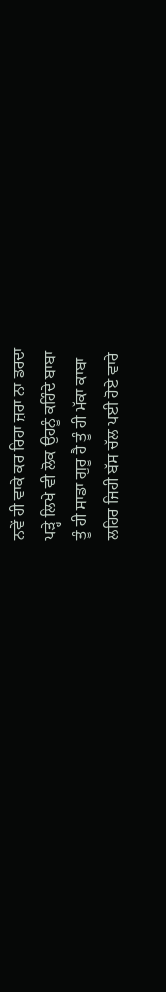ਨਵੇਂ ਹੀ ਵਾਕੇ ਕਰ ਰਿਹਾ ਜ਼ਰਾ ਨਾ ਡਰਦਾ
ਪੜ੍ਹੇ ਲਿਖੇ ਵੀ ਲੋਕ ਉਹਨੂੰ ਕਹਿੰਦੇ ਬਾਬਾ
ਤੂੰ ਹੀ ਸਾਡਾ ਗੁਰੂ ਹੈ ਤੂੰ ਹੀ ਮੱਕਾ ਕਾਬਾ
ਲਹਿਰ ਜਿਹੀ ਬੱਸ ਚੱਲ ਪਈ ਹੋਏ ਵਾਰੇ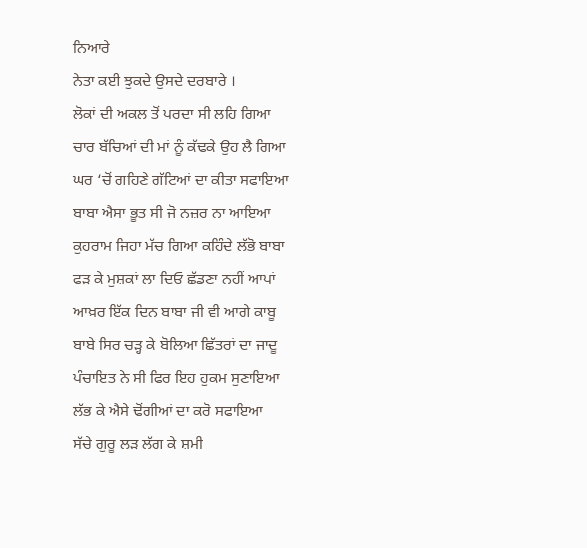ਨਿਆਰੇ
ਨੇਤਾ ਕਈ ਝੁਕਦੇ ਉਸਦੇ ਦਰਬਾਰੇ ।
ਲੋਕਾਂ ਦੀ ਅਕਲ ਤੋਂ ਪਰਦਾ ਸੀ ਲਹਿ ਗਿਆ
ਚਾਰ ਬੱਚਿਆਂ ਦੀ ਮਾਂ ਨੂੰ ਕੱਢਕੇ ਉਹ ਲੈ ਗਿਆ
ਘਰ ‘ਚੋਂ ਗਹਿਣੇ ਗੱਟਿਆਂ ਦਾ ਕੀਤਾ ਸਫਾਇਆ
ਬਾਬਾ ਐਸਾ ਭੂਤ ਸੀ ਜੋ ਨਜ਼ਰ ਨਾ ਆਇਆ
ਕੁਹਰਾਮ ਜਿਹਾ ਮੱਚ ਗਿਆ ਕਹਿੰਦੇ ਲੱਭੋ ਬਾਬਾ
ਫੜ ਕੇ ਮੁਸ਼ਕਾਂ ਲਾ ਦਿਓ ਛੱਡਣਾ ਨਹੀਂ ਆਪਾਂ
ਆਖ਼ਰ ਇੱਕ ਦਿਨ ਬਾਬਾ ਜੀ ਵੀ ਆਗੇ ਕਾਬੂ
ਬਾਬੇ ਸਿਰ ਚੜ੍ਹ ਕੇ ਬੋਲਿਆ ਛਿੱਤਰਾਂ ਦਾ ਜਾਦੂ
ਪੰਚਾਇਤ ਨੇ ਸੀ ਫਿਰ ਇਹ ਹੁਕਮ ਸੁਣਾਇਆ
ਲੱਭ ਕੇ ਐਸੇ ਢੋਂਗੀਆਂ ਦਾ ਕਰੋ ਸਫਾਇਆ
ਸੱਚੇ ਗੁਰੂ ਲੜ ਲੱਗ ਕੇ ਸ਼ਮੀ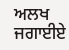ਅਲਖ ਜਗਾਈਏ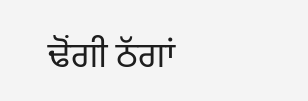ਢੋਂਗੀ ਠੱਗਾਂ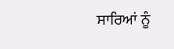ਸਾਰਿਆਂ ਨੂੰ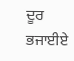ਦੂਰ ਭਜਾਈਏ